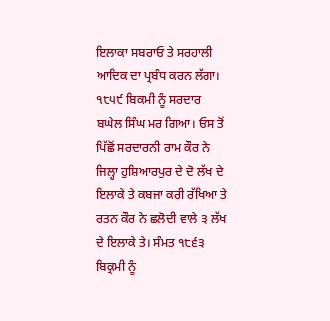ਇਲਾਕਾ ਸਬਰਾਓ ਤੇ ਸਰਹਾਲੀ ਆਦਿਕ ਦਾ ਪ੍ਰਬੰਧ ਕਰਨ ਲੱਗਾ। ੧੮੫੯ ਬਿਕਮੀ ਨੂੰ ਸਰਦਾਰ ਬਘੇਲ ਸਿੰਘ ਮਰ ਗਿਆ। ਓਸ ਤੋਂ ਪਿੱਛੋਂ ਸਰਦਾਰਨੀ ਰਾਮ ਕੌਰ ਨੇ ਜਿਲ੍ਹਾ ਹੁਸ਼ਿਆਰਪੁਰ ਦੇ ਦੋ ਲੱਖ ਦੇ ਇਲਾਕੇ ਤੇ ਕਬਜਾ ਕਰੀ ਰੱਖਿਆ ਤੇ ਰਤਨ ਕੌਰ ਨੇ ਛਲੋਦੀ ਵਾਲੇ ੩ ਲੱਖ ਦੇ ਇਲਾਕੇ ਤੇ। ਸੰਮਤ ੧੮੬੩ ਬਿਕ੍ਰਮੀ ਨੂੰ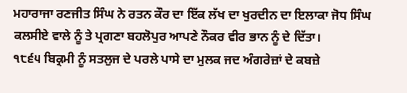ਮਹਾਰਾਜਾ ਰਣਜੀਤ ਸਿੰਘ ਨੇ ਰਤਨ ਕੌਰ ਦਾ ਇੱਕ ਲੱਖ ਦਾ ਖੁਰਦੀਨ ਦਾ ਇਲਾਕਾ ਜੋਧ ਸਿੰਘ ਕਲਸੀਏ ਵਾਲੇ ਨੂੰ ਤੇ ਪ੍ਰਗਣਾ ਬਹਲੋਪੁਰ ਆਪਣੇ ਨੌਕਰ ਵੀਰ ਭਾਨ ਨੂੰ ਦੇ ਦਿੱਤਾ।
੧੮੬੫ ਬਿਕ੍ਰਮੀ ਨੂੰ ਸਤਲੁਜ ਦੇ ਪਰਲੇ ਪਾਸੇ ਦਾ ਮੁਲਕ ਜਦ ਅੰਗਰੇਜ਼ਾਂ ਦੇ ਕਬਜ਼ੇ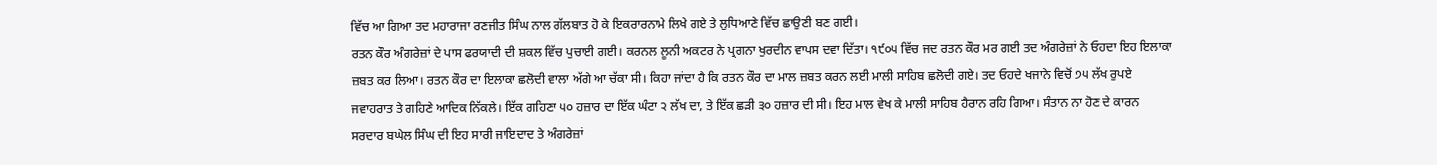ਵਿੱਚ ਆ ਗਿਆ ਤਦ ਮਹਾਰਾਜਾ ਰਣਜੀਤ ਸਿੰਘ ਨਾਲ ਗੱਲਬਾਤ ਹੋ ਕੇ ਇਕਰਾਰਨਾਮੇ ਲਿਖੇ ਗਏ ਤੇ ਲੁਧਿਆਣੇ ਵਿੱਚ ਛਾਉਣੀ ਬਣ ਗਈ।
ਰਤਨ ਕੌਰ ਅੰਗਰੇਜ਼ਾਂ ਦੇ ਪਾਸ ਫਰਯਾਦੀ ਦੀ ਸ਼ਕਲ ਵਿੱਚ ਪੁਚਾਈ ਗਈ। ਕਰਨਲ ਲੂਨੀ ਅਕਟਰ ਨੇ ਪ੍ਰਗਨਾ ਖੁਰਦੀਨ ਵਾਪਸ ਦਵਾ ਦਿੱਤਾ। ੧੯੦੫ ਵਿੱਚ ਜਦ ਰਤਨ ਕੌਰ ਮਰ ਗਈ ਤਦ ਅੰਗਰੇਜ਼ਾਂ ਨੇ ਓਹਦਾ ਇਹ ਇਲਾਕਾ ਜ਼ਬਤ ਕਰ ਲਿਆ। ਰਤਨ ਕੌਰ ਦਾ ਇਲਾਕਾ ਛਲੋਦੀ ਵਾਲਾ ਅੱਗੇ ਆ ਚੱਕਾ ਸੀ। ਕਿਹਾ ਜਾਂਦਾ ਹੈ ਕਿ ਰਤਨ ਕੌਰ ਦਾ ਮਾਲ ਜ਼ਬਤ ਕਰਨ ਲਈ ਮਾਲੀ ਸਾਹਿਬ ਛਲੋਦੀ ਗਏ। ਤਦ ਓਹਦੇ ਖਜਾਨੇ ਵਿਚੋਂ ੭੫ ਲੱਖ ਰੁਪਏ ਜਵਾਹਰਾਤ ਤੇ ਗਹਿਣੇ ਆਦਿਕ ਨਿੱਕਲੇ। ਇੱਕ ਗਹਿਣਾ ੫੦ ਹਜ਼ਾਰ ਦਾ ਇੱਕ ਘੰਟਾ ੨ ਲੱਖ ਦਾ, ਤੇ ਇੱਕ ਛੜੀ ੩੦ ਹਜ਼ਾਰ ਦੀ ਸੀ। ਇਹ ਮਾਲ ਵੇਖ ਕੇ ਮਾਲੀ ਸਾਹਿਬ ਹੈਰਾਨ ਰਹਿ ਗਿਆ। ਸੰਤਾਨ ਨਾ ਹੋਣ ਦੇ ਕਾਰਨ ਸਰਦਾਰ ਬਘੇਲ ਸਿੰਘ ਦੀ ਇਹ ਸਾਰੀ ਜਾਇਦਾਦ ਤੇ ਅੰਗਰੇਜ਼ਾਂ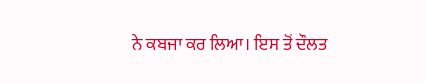ਨੇ ਕਬਜਾ ਕਰ ਲਿਆ। ਇਸ ਤੋਂ ਦੌਲਤ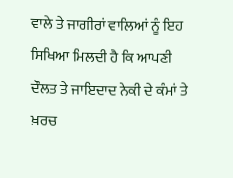ਵਾਲੇ ਤੇ ਜਾਗੀਰਾਂ ਵਾਲਿਆਂ ਨੂੰ ਇਹ ਸਿਖਿਆ ਮਿਲਦੀ ਹੈ ਕਿ ਆਪਣੀ ਦੌਲਤ ਤੇ ਜਾਇਦਾਦ ਨੇਕੀ ਦੇ ਕੰਮਾਂ ਤੇ ਖ਼ਰਚ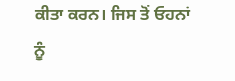ਕੀਤਾ ਕਰਨ। ਜਿਸ ਤੋਂ ਓਹਨਾਂ ਨੂੰ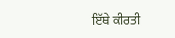ਇੱਥੇ ਕੀਰਤੀ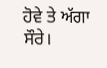ਹੋਵੇ ਤੇ ਅੱਗਾ ਸੌਰੇ।